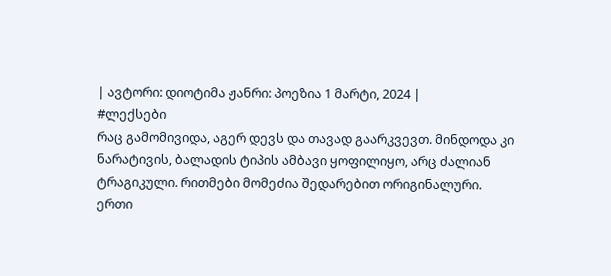| ავტორი: დიოტიმა ჟანრი: პოეზია 1 მარტი, 2024 |
#ლექსები
რაც გამომივიდა, აგერ დევს და თავად გაარკვევთ. მინდოდა კი ნარატივის, ბალადის ტიპის ამბავი ყოფილიყო, არც ძალიან ტრაგიკული. რითმები მომეძია შედარებით ორიგინალური. ერთი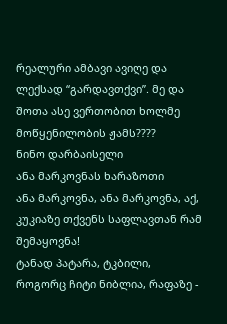რეალური ამბავი ავიღე და ლექსად “გარდავთქვი”. მე და შოთა ასე ვერთობით ხოლმე მოწყენილობის ჟამს????
ნინო დარბაისელი
ანა მარკოვნას ხარაზოთი
ანა მარკოვნა, ანა მარკოვნა, აქ, კუკიაზე თქვენს საფლავთან რამ შემაყოვნა!
ტანად პატარა, ტკბილი, როგორც ჩიტი ნიბლია, რაფაზე -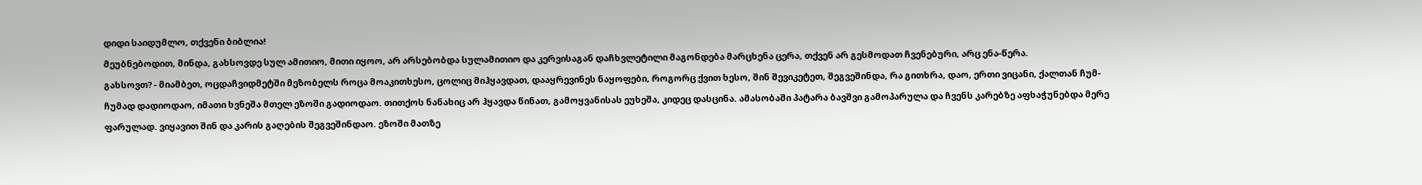დიდი საიდუმლო, თქვენი ბიბლია!
მეუბნებოდით, მინდა, გახსოვდე სულ ამითიო, მითი იყოო, არ არსებობდა სულამითიო და კერვისაგან დაჩხვლეტილი მაგონდება მარცხენა ცერა, თქვენ არ გესმოდათ ჩვენებური, არც ენა-წერა.
გახსოვთ? - მიამბეთ, ოცდაჩვიდმეტში მეზობელს როცა მოაკითხესო, ცოლიც მიჰყავდათ, დააყრევინეს ნაყოფები, როგორც ქვით ხესო, შინ შევიკეტეთ, შეგვეშინდა, რა გითხრა, დაო, ერთი ვიცანი, ქალთან ჩუმ-ჩუმად დადიოდაო, იმათი ხვნეშა მთელ ეზოში გადიოდაო. თითქოს ნანახიც არ ჰყავდა წინათ, გამოყვანისას ეუხეშა, კიდეც დასცინა. ამასობაში პატარა ბავშვი გამოპარულა და ჩვენს კარებზე აფხაჭუნებდა მერე ფარულად. ვიყავით შინ და კარის გაღების შეგვეშინდაო. ეზოში მათზე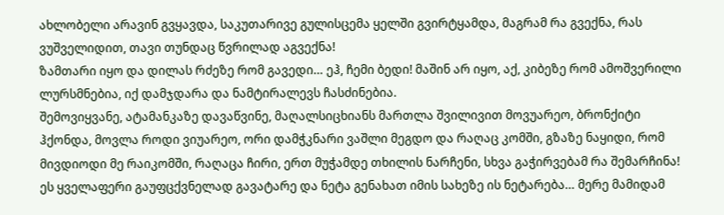ახლობელი არავინ გვყავდა, საკუთარივე გულისცემა ყელში გვირტყამდა, მაგრამ რა გვექნა, რას ვუშველიდით, თავი თუნდაც წვრილად აგვექნა!
ზამთარი იყო და დილას რძეზე რომ გავედი… ეჰ, ჩემი ბედი! მაშინ არ იყო, აქ, კიბეზე რომ ამოშვერილი ლურსმნებია, იქ დამჯდარა და ნამტირალევს ჩასძინებია.
შემოვიყვანე, ატამანკაზე დავაწვინე, მაღალსიცხიანს მართლა შვილივით მოვუარეო, ბრონქიტი ჰქონდა, მოვლა როდი ვიუარეო, ორი დამჭკნარი ვაშლი მეგდო და რაღაც კომში, გზაზე ნაყიდი, რომ მივდიოდი მე რაიკომში, რაღაცა ჩირი, ერთ მუჭამდე თხილის ნარჩენი, სხვა გაჭირვებამ რა შემარჩინა! ეს ყველაფერი გაუფცქვნელად გავატარე და ნეტა გენახათ იმის სახეზე ის ნეტარება… მერე მამიდამ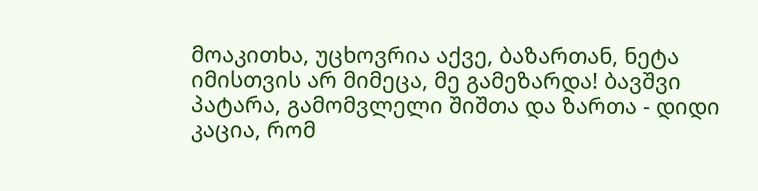მოაკითხა, უცხოვრია აქვე, ბაზართან, ნეტა იმისთვის არ მიმეცა, მე გამეზარდა! ბავშვი პატარა, გამომვლელი შიშთა და ზართა - დიდი კაცია, რომ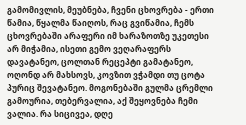გამომივლის, მეუბნება, ჩვენი ცხოვრება - ერთი წამია, წყალმა წაიღოს, რაც გვიწამია, ჩემს ცხოვრებაში არაფერი იმ ხარაზოთზე უკეთესი არ მიჭამია, ისეთი გემო ვეღარაფერს დავატანეო, ცოლთან რეცეპტი გამატანეო, ოღონდ არ მახსოვს, კოვზით ვჭამდი თუ ცოტა პურიც შევატანეო. მოგონებაში გულმა ცრემლი გამოურია, თებერვალია, აქ შეყოვნება ჩემი ვალია. რა სიცივეა, დღე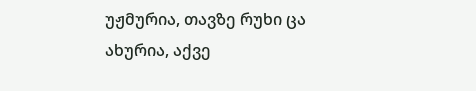უჟმურია, თავზე რუხი ცა ახურია, აქვე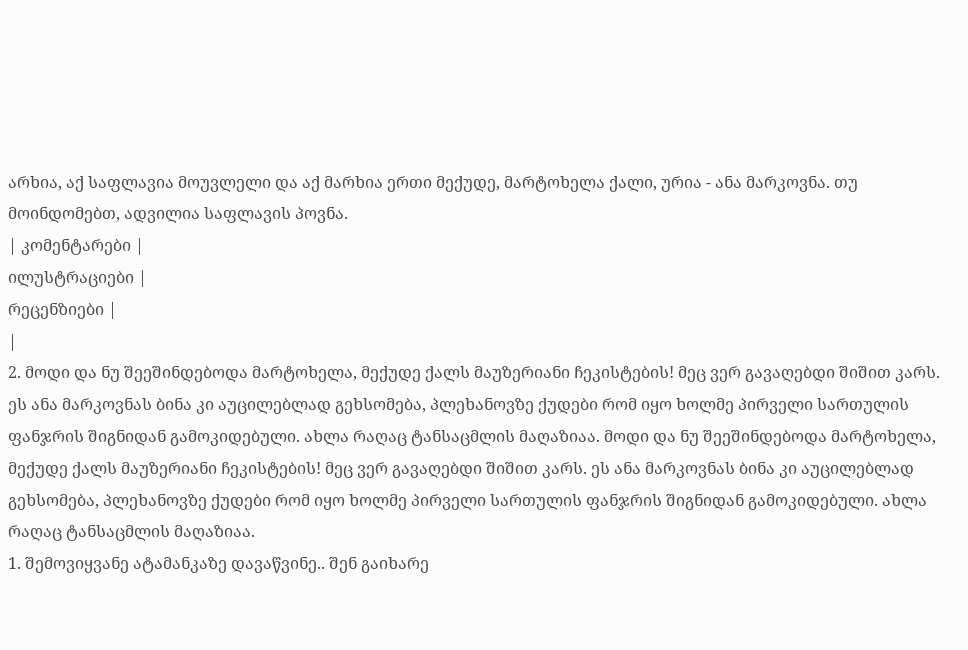არხია, აქ საფლავია მოუვლელი და აქ მარხია ერთი მექუდე, მარტოხელა ქალი, ურია - ანა მარკოვნა. თუ მოინდომებთ, ადვილია საფლავის პოვნა.
| კომენტარები |
ილუსტრაციები |
რეცენზიები |
|
2. მოდი და ნუ შეეშინდებოდა მარტოხელა, მექუდე ქალს მაუზერიანი ჩეკისტების! მეც ვერ გავაღებდი შიშით კარს. ეს ანა მარკოვნას ბინა კი აუცილებლად გეხსომება, პლეხანოვზე ქუდები რომ იყო ხოლმე პირველი სართულის ფანჯრის შიგნიდან გამოკიდებული. ახლა რაღაც ტანსაცმლის მაღაზიაა. მოდი და ნუ შეეშინდებოდა მარტოხელა, მექუდე ქალს მაუზერიანი ჩეკისტების! მეც ვერ გავაღებდი შიშით კარს. ეს ანა მარკოვნას ბინა კი აუცილებლად გეხსომება, პლეხანოვზე ქუდები რომ იყო ხოლმე პირველი სართულის ფანჯრის შიგნიდან გამოკიდებული. ახლა რაღაც ტანსაცმლის მაღაზიაა.
1. შემოვიყვანე ატამანკაზე დავაწვინე.. შენ გაიხარე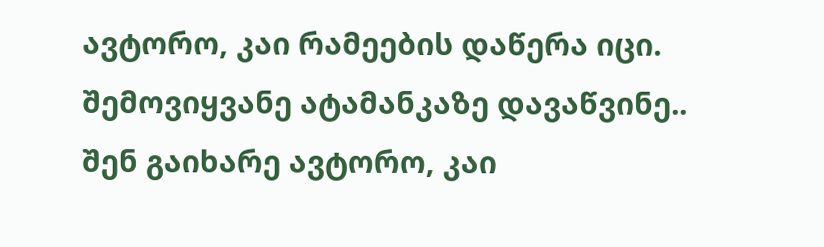ავტორო, კაი რამეების დაწერა იცი. შემოვიყვანე ატამანკაზე დავაწვინე.. შენ გაიხარე ავტორო, კაი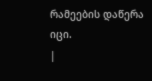რამეების დაწერა იცი.
|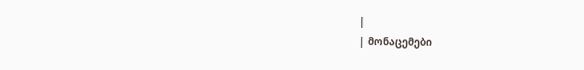|
| მონაცემები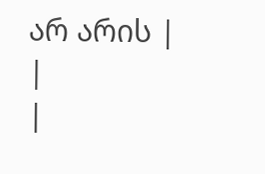არ არის |
|
|